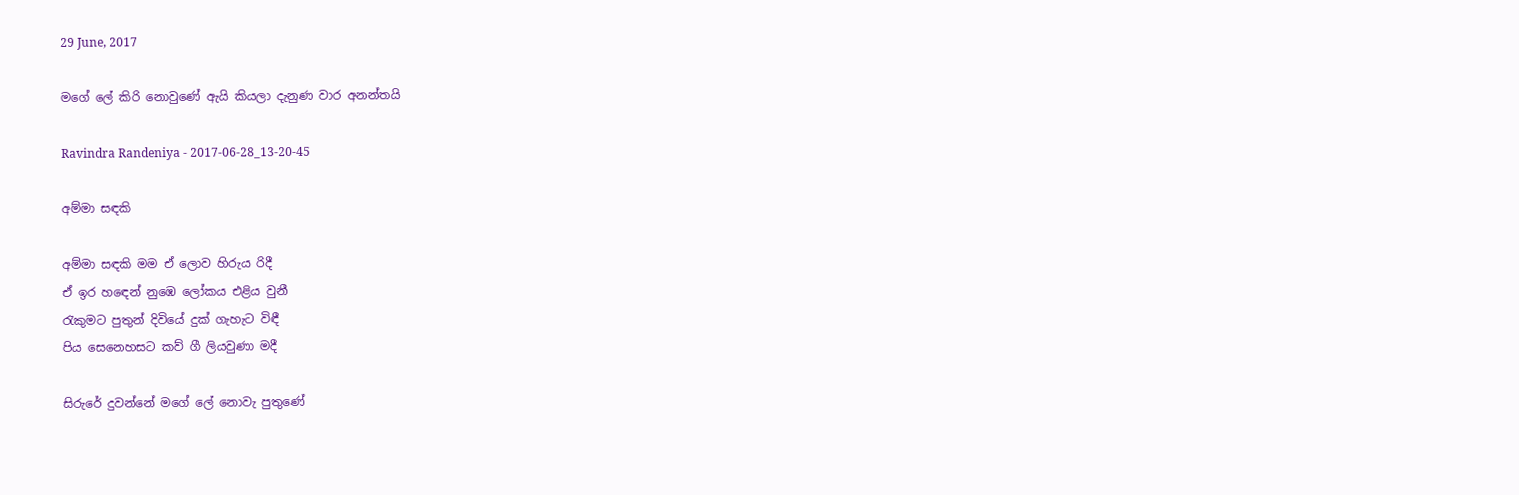29 June, 2017

මගේ ලේ කිරි නොවුණේ ඇයි කියලා දැනුණ වාර අනන්තයි

Ravindra Randeniya - 2017-06-28_13-20-45

අම්මා සඳකි

අම්මා සඳකි මම ඒ ලොව හිරුය රිදී
ඒ ඉර හඳෙන් නුඹෙ ලෝකය එළිය වුනී
රැකුමට පුතුන් දිවියේ දුක් ගැහැට විඳී
පිය සෙනෙහසට කව් ගී ලියවුණා මදී

සිරුරේ දුවන්නේ මගේ ලේ නොවැ පුතුණේ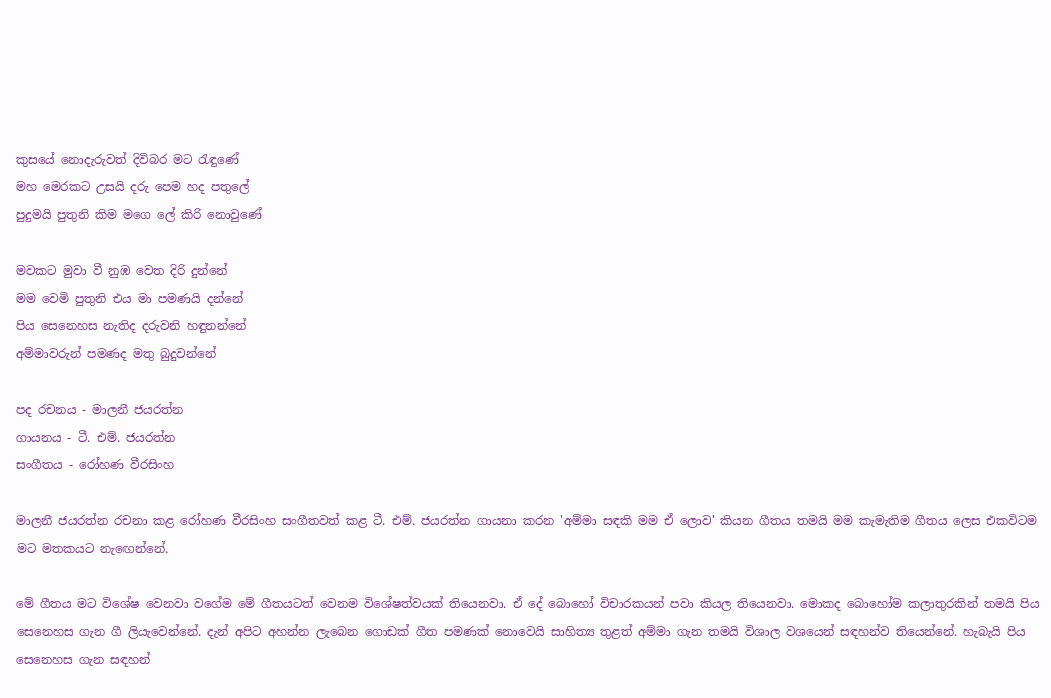කුසයේ නොදැරුවත් දිවිබර මට රැඳුණේ
මහ මෙරකට උසයි දරු පෙම හද පතුලේ
පුදුමයි පුතුනි කිම මගෙ ලේ කිරි නොවුණේ

මවකට මුවා වී නුඹ වෙත දිරි දුන්නේ
මම වෙමි පුතුනි එය මා පමණයි දන්නේ
පිය සෙනෙහස නැතිද දරුවනි හඳුනන්නේ
අම්මාවරුන් පමණද මතු බුදුවන්නේ

පද රචනය - මාලනී ජයරත්න
ගායනය - ටී. එම්. ජයරත්න
සංගීතය - රෝහණ වීරසිංහ

මාලනී ජයරත්න රචනා කළ රෝහණ වීරසිංහ සංගීතවත් කළ ටී. එම්. ජයරත්න ගායනා කරන 'අම්මා සඳකි මම ඒ ලොව' කියන ගීතය තමයි මම කැමැතිම ගීතය ලෙස එකවිටම මට මතකයට නැඟෙන්නේ.

මේ ගීතය මට විශේෂ වෙනවා වගේම මේ ගීතයටත් වෙනම විශේෂත්වයක් තියෙනවා. ඒ දේ බොහෝ විචාරකයන් පවා කියල තියෙනවා. මොකද බොහෝම කලාතුරකින් තමයි පිය සෙනෙහස ගැන ගී ලියැවෙන්නේ. දැන් අපිට අහන්න ලැබෙන ගොඩක් ගීත පමණක් නොවෙයි සාහිත්‍ය තුළත් අම්මා ගැන තමයි විශාල වශයෙන් සඳහන්ව තියෙන්නේ. හැබැයි පිය සෙනෙහස ගැන සඳහන්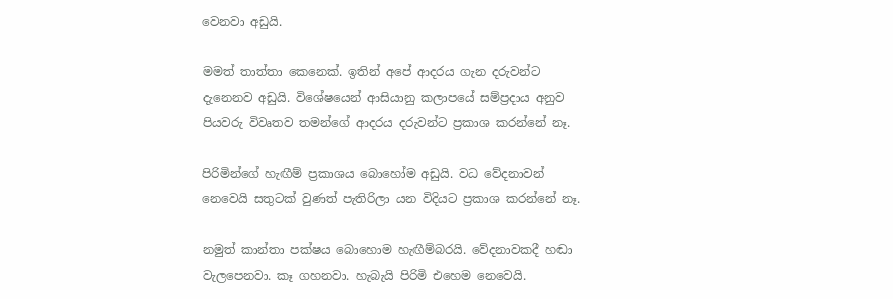වෙනවා අඩුයි.

මමත් තාත්තා කෙනෙක්. ඉතින් අපේ ආදරය ගැන දරුවන්ට දැනෙනව අඩුයි. විශේෂයෙන් ආසියානු කලාපයේ සම්ප්‍රදාය අනුව පියවරු විවෘතව තමන්ගේ ආදරය දරුවන්ට ප්‍රකාශ කරන්නේ නෑ.

පිරිමින්ගේ හැඟීම් ප්‍රකාශය බොහෝම අඩුයි. වධ වේදනාවන් නෙවෙයි සතුටක් වුණත් පැතිරිලා යන විදියට ප්‍රකාශ කරන්නේ නෑ.

නමුත් කාන්තා පක්ෂය බොහොම හැඟීම්බරයි. වේදනාවකදී හඬා වැලපෙනවා. කෑ ගහනවා. හැබැයි පිරිමි එහෙම නෙවෙයි.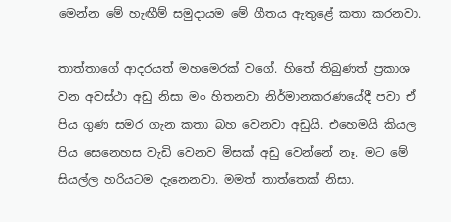මෙන්න මේ හැඟීම් සමුදායම මේ ගීතය ඇතුළේ කතා කරනවා.

තාත්තාගේ ආදරයත් මහමෙරක් වගේ. හිතේ තිබුණත් ප්‍රකාශ වන අවස්ථා අඩු නිසා මං හිතනවා නිර්මානකරණයේදී පවා ඒ පිය ගුණ සමර ගැන කතා බහ වෙනවා අඩුයි. එහෙමයි කියල පිය සෙනෙහස වැඩි වෙනව මිසක් අඩු වෙන්නේ නෑ. මට මේ සියල්ල හරියටම දැනෙනවා. මමත් තාත්තෙක් නිසා.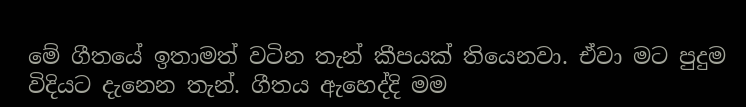මේ ගීතයේ ඉතාමත් වටින තැන් කීපයක් තියෙනවා. ඒවා මට පුදුම විදියට දැනෙන තැන්. ගීතය ඇහෙද්දි මම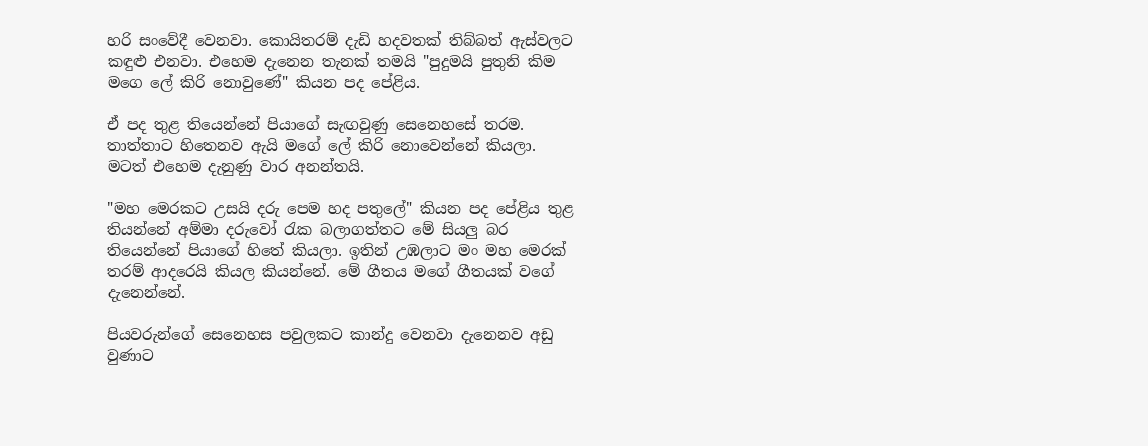හරි සංවේදී වෙනවා. කොයිතරම් දැඩි හදවතක් තිබ්බත් ඇස්වලට කඳුළු එනවා. එහෙම දැනෙන තැනක් තමයි "පුදුමයි පුතුනි කිම මගෙ ලේ කිරි නොවුණේ" කියන පද පේළිය.

ඒ පද තුළ තියෙන්නේ පියාගේ සැඟවුණු සෙනෙහසේ තරම. තාත්තාට හිතෙනව ඇයි මගේ ලේ කිරි නොවෙන්නේ කියලා. මටත් එහෙම දැනුණු වාර අනන්තයි.

"මහ මෙරකට උසයි දරු පෙම හද පතුලේ" කියන පද පේළිය තුළ තියන්නේ අම්මා දරුවෝ රැක බලාගත්තට මේ සියලු බර තියෙන්නේ පියාගේ හිතේ කියලා. ඉතින් උඹලාට මං මහ මෙරක් තරම් ආදරෙයි කියල කියන්නේ. මේ ගීතය මගේ ගීතයක් වගේ දැනෙන්නේ.

පියවරුන්ගේ සෙනෙහස පවුලකට කාන්දු වෙනවා දැනෙනව අඩු වුණාට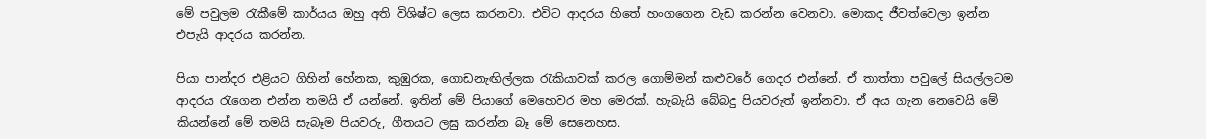මේ පවුලම රැකීමේ කාර්යය ඔහු අති විශිෂ්ට ලෙස කරනවා. එවිට ආදරය හිතේ හංගගෙන වැඩ කරන්න වෙනවා. මොකද ජීවත්වෙලා ඉන්න එපැයි ආදරය කරන්න.

පියා පාන්දර එළියට ගිහින් හේනක, කුඹුරක, ගොඩනැඟිල්ලක රැකියාවක් කරල ගොම්මන් කළුවරේ ගෙදර එන්නේ. ඒ තාත්තා පවුලේ සියල්ලටම ආදරය රැගෙන එන්න තමයි ඒ යන්නේ. ඉතින් මේ පියාගේ මෙහෙවර මහ මෙරක්. හැබැයි බේබදු පියවරුත් ඉන්නවා. ඒ අය ගැන නෙවෙයි මේ කියන්නේ මේ තමයි සැබෑම පියවරු, ගීතයට ලඝු කරන්න බෑ මේ සෙනෙහස.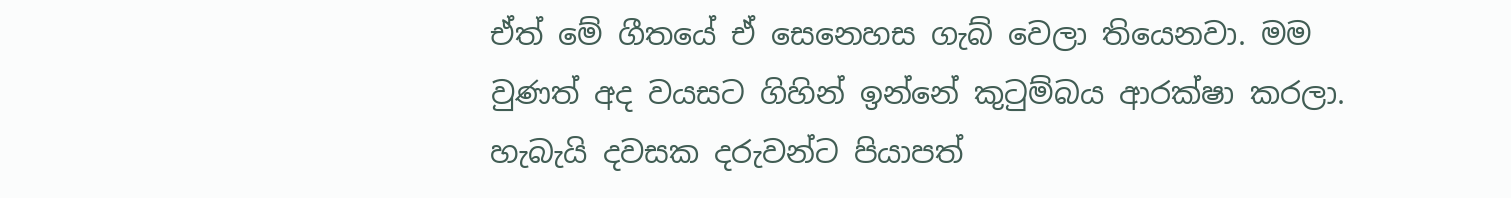ඒත් මේ ගීතයේ ඒ සෙනෙහස ගැබ් වෙලා තියෙනවා. මම වුණත් අද වයසට ගිහින් ඉන්නේ කුටුම්බය ආරක්ෂා කරලා. හැබැයි දවසක දරුවන්ට පියාපත්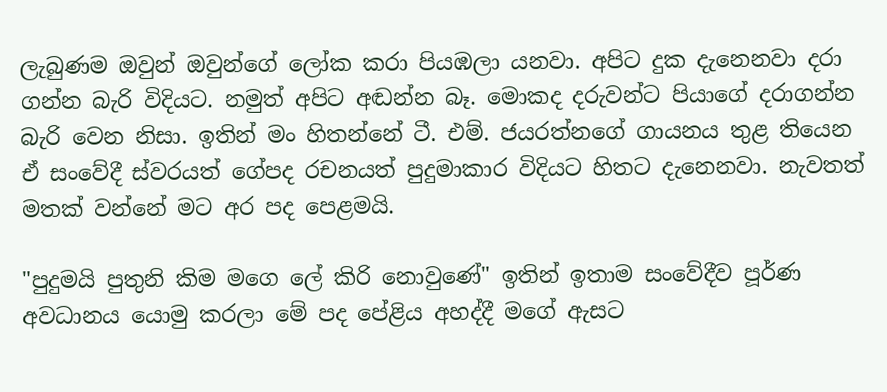ලැබුණම ඔවුන් ඔවුන්ගේ ලෝක කරා පියඹලා යනවා. අපිට දුක දැනෙනවා දරා ගන්න බැරි විදියට. නමුත් අපිට අඬන්න බෑ. මොකද දරුවන්ට පියාගේ දරාගන්න බැරි වෙන නිසා. ඉතින් මං හිතන්නේ ටී. එම්. ජයරත්නගේ ගායනය තුළ තියෙන ඒ සංවේදී ස්වරයත් ගේපද රචනයත් පුදුමාකාර විදියට හිතට දැනෙනවා. නැවතත් මතක් වන්නේ මට අර පද පෙළමයි.

"පුදුමයි පුතුනි කිම මගෙ ලේ කිරි නොවුණේ" ඉතින් ඉතාම සංවේදීව පූර්ණ අවධානය යොමු කරලා මේ පද පේළිය අහද්දී මගේ ඇසට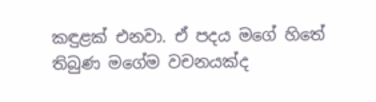කඳුළක් එනවා. ඒ පදය මගේ හිතේ තිබුණ මගේම වචනයක්ද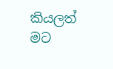කියලත් මට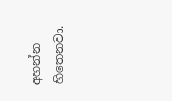අහන්න හිතෙනවා.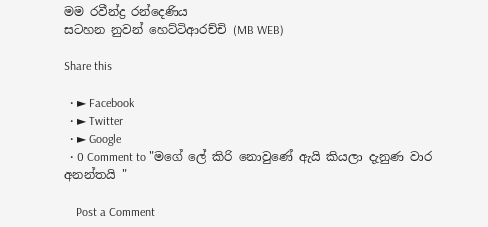මම රවීන්ද්‍ර රන්දෙණිය
සටහන නුවන් හෙට්ටිආරච්චි (MB WEB)

Share this

  • ► Facebook
  • ► Twitter
  • ► Google
  • 0 Comment to "මගේ ලේ කිරි නොවුණේ ඇයි කියලා දැනුණ වාර අනන්තයි "

    Post a Comment